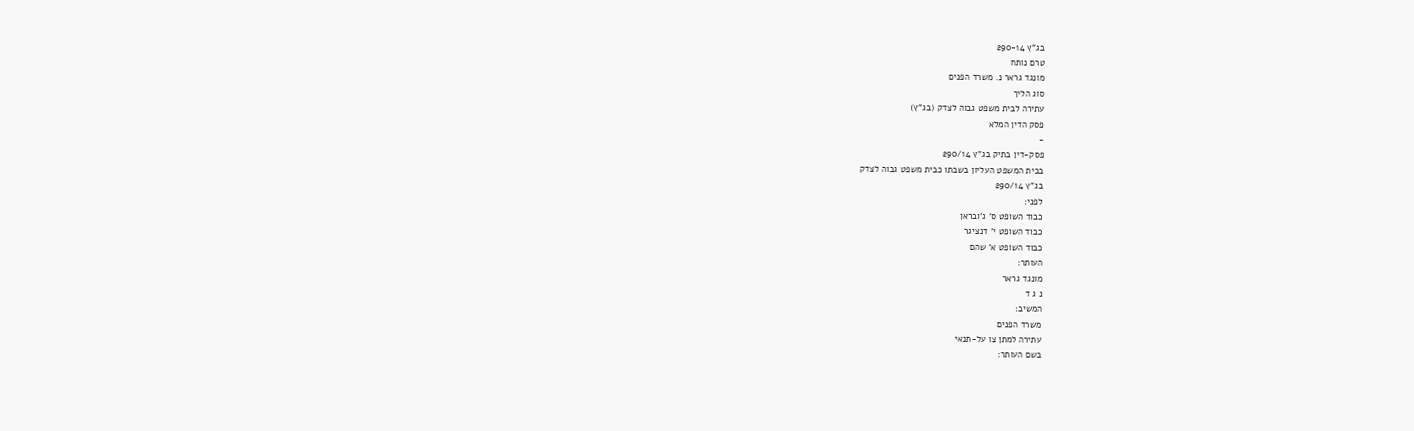בג"ץ 290-14
טרם נותח
מונגד גראר נ. משרד הפנים
סוג הליך
עתירה לבית משפט גבוה לצדק (בג"ץ)
פסק הדין המלא
-
פסק-דין בתיק בג"ץ 290/14
בבית המשפט העליון בשבתו כבית משפט גבוה לצדק
בג"ץ 290/14
לפני:
כבוד השופט ס' ג'ובראן
כבוד השופט י' דנציגר
כבוד השופט א' שהם
העותר:
מונגד גראר
נ ג ד
המשיב:
משרד הפנים
עתירה למתן צו על-תנאי
בשם העותר: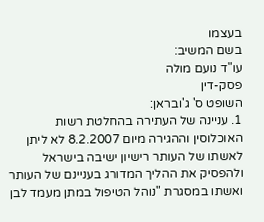בעצמו
בשם המשיב:
עו"ד נועם מולה
פסק-דין
השופט ס' ג'ובראן:
1. עניינה של העתירה בהחלטת רשות האוכלוסין וההגירה מיום 8.2.2007 לא ליתן לאשתו של העותר רישיון ישיבה בישראל ולהפסיק את ההליך המדורג בעניינם של העותר ואשתו במסגרת "נוהל הטיפול במתן מעמד לבן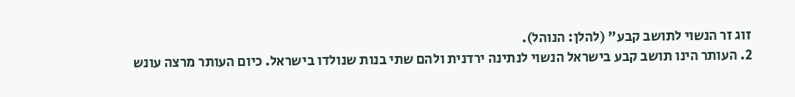זוג זר הנשוי לתושב קבע" (להלן: הנוהל).
2. העותר הינו תושב קבע בישראל הנשוי לנתינה ירדנית ולהם שתי בנות שנולדו בישראל. כיום העותר מרצה עונש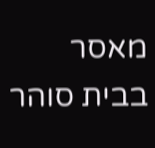מאסר בבית סוהר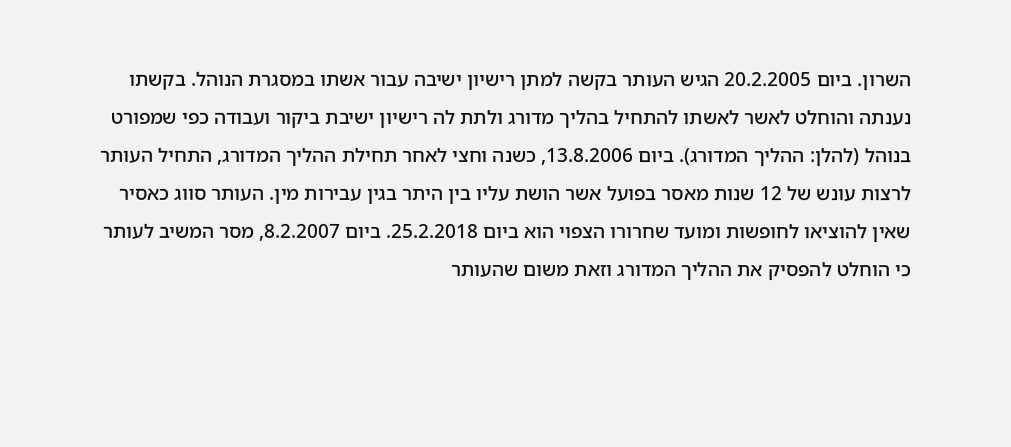השרון. ביום 20.2.2005 הגיש העותר בקשה למתן רישיון ישיבה עבור אשתו במסגרת הנוהל. בקשתו נענתה והוחלט לאשר לאשתו להתחיל בהליך מדורג ולתת לה רישיון ישיבת ביקור ועבודה כפי שמפורט בנוהל (להלן: ההליך המדורג). ביום 13.8.2006, כשנה וחצי לאחר תחילת ההליך המדורג, התחיל העותר לרצות עונש של 12 שנות מאסר בפועל אשר הושת עליו בין היתר בגין עבירות מין. העותר סווג כאסיר שאין להוציאו לחופשות ומועד שחרורו הצפוי הוא ביום 25.2.2018. ביום 8.2.2007, מסר המשיב לעותר כי הוחלט להפסיק את ההליך המדורג וזאת משום שהעותר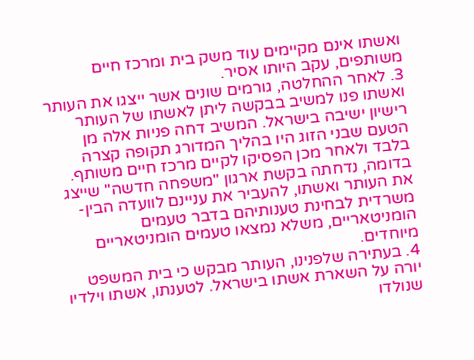ואשתו אינם מקיימים עוד משק בית ומרכז חיים משותפים, עקב היותו אסיר.
3. לאחר ההחלטה, גורמים שונים אשר ייצגו את העותר ואשתו פנו למשיב בבקשה ליתן לאשתו של העותר רישיון ישיבה בישראל. המשיב דחה פניות אלה מן הטעם שבני הזוג היו בהליך המדורג תקופה קצרה בלבד ולאחר מכן הפסיקו לקיים מרכז חיים משותף. בדומה, נדחתה בקשת ארגון "משפחה חדשה" שייצג את העותר ואשתו, להעביר את עניינם לוועדה הבין-משרדית לבחינת טענותיהם בדבר טעמים הומניטאריים, משלא נמצאו טעמים הומניטאריים מיוחדים.
4. בעתירה שלפנינו, העותר מבקש כי בית המשפט יורה על השארת אשתו בישראל. לטענתו, אשתו וילדיו שנולדו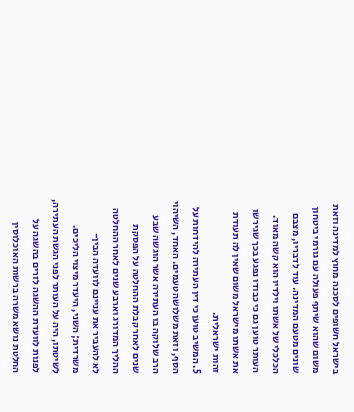בישראל חשופים לסכנה מחוץ למדינה וזאת משום שהוא שיתף פעולה עם גורמי ביטחון שונים מטעם המדינה. עוד לדבריו, מצבם הכלכלי של אשתו וילדיו הוא קשה מאוד. העותר טוען גם כי כבודו נפגע בכך שגירשו את אשתו מישראל משום שאין לה תעודת זהות ישראלית.
5. המשיב טוען כי דין העתירה להידחות על הסף, וזאת משלושה טעמים. האחד, השיהוי הרב שלוקה בו העתירה אשר הוגשה שבע שנים לאחר קבלת ההחלטה על הפסקת ההליך המדורג וארבע שנים לאחר ההחלטה לא להעביר את עניינם לוועדה הבין-משרדית; השני, היעדר מיצוי הליכים. לשיטתו, היה על העותר לפני הגשת העתירה, לפנות לוועדת ההשגה לזרים בהשגה על החלטת נושא משרה ברשות האוכלוסין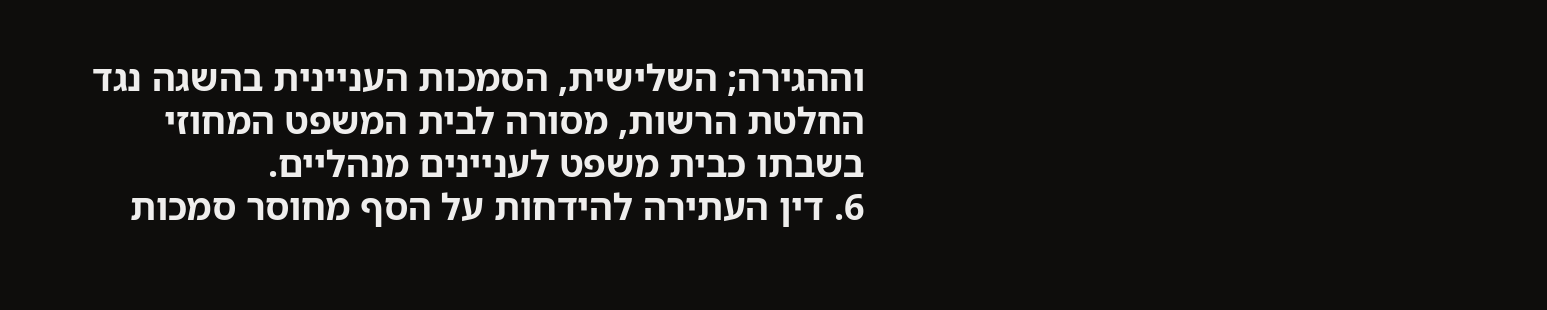וההגירה; השלישית, הסמכות העניינית בהשגה נגד החלטת הרשות, מסורה לבית המשפט המחוזי בשבתו כבית משפט לעניינים מנהליים.
6. דין העתירה להידחות על הסף מחוסר סמכות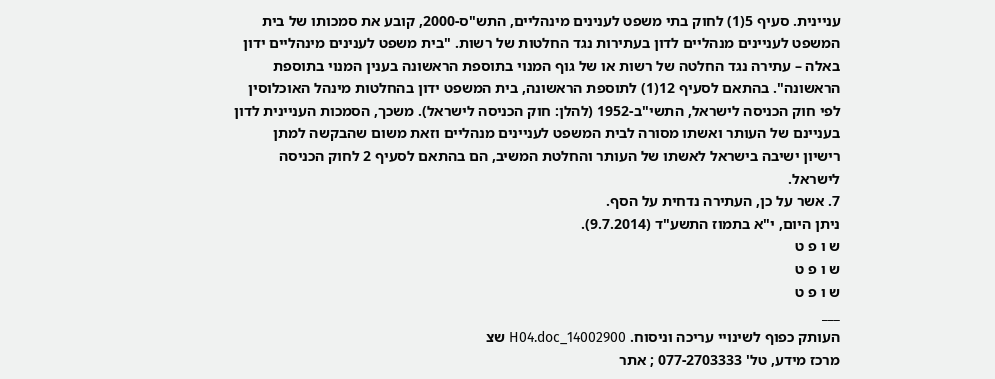עניינית. סעיף 5(1) לחוק בתי משפט לענינים מינהליים, התש"ס-2000, קובע את סמכותו של בית המשפט לעניינים מנהליים לדון בעתירות נגד החלטות של רשות. "בית משפט לענינים מינהליים ידון באלה – עתירה נגד החלטה של רשות או של גוף המנוי בתוספת הראשונה בענין המנוי בתוספת הראשונה". בהתאם לסעיף 12(1) לתוספת הראשונה, בית המשפט ידון בהחלטות מינהל האוכלוסין לפי חוק הכניסה לישראל, התשי"ב-1952 (להלן: חוק הכניסה לישראל). משכך, הסמכות העניינית לדון בעניינם של העותר ואשתו מסורה לבית המשפט לעניינים מנהליים וזאת משום שהבקשה למתן רישיון ישיבה בישראל לאשתו של העותר והחלטת המשיב, הם בהתאם לסעיף 2 לחוק הכניסה לישראל.
7. אשר על כן, העתירה נדחית על הסף.
ניתן היום, י"א בתמוז התשע"ד (9.7.2014).
ש ו פ ט
ש ו פ ט
ש ו פ ט
___
העותק כפוף לשינויי עריכה וניסוח. 14002900_H04.doc שצ
מרכז מידע, טל' 077-2703333 ; אתר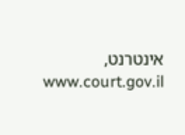אינטרנט, www.court.gov.il